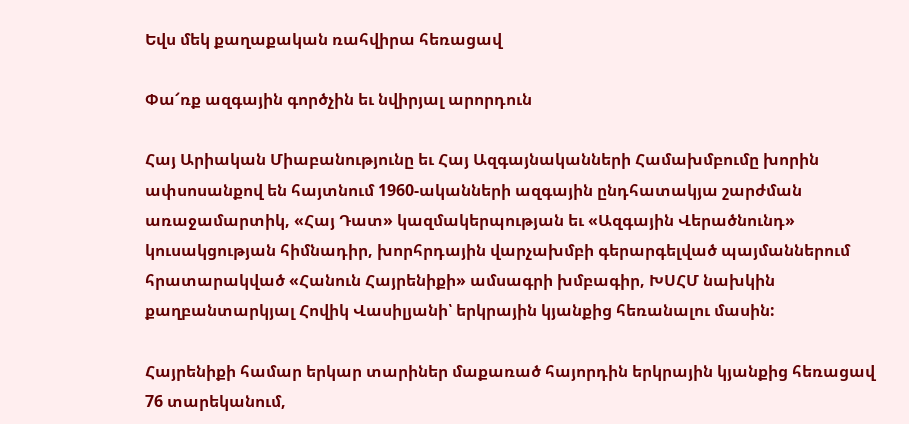Եվս մեկ քաղաքական ռահվիրա հեռացավ

Փա՜ռք ազգային գործչին եւ նվիրյալ արորդուն

Հայ Արիական Միաբանությունը եւ Հայ Ազգայնականների Համախմբումը խորին ափսոսանքով են հայտնում 1960-ականների ազգային ընդհատակյա շարժման առաջամարտիկ, «Հայ Դատ» կազմակերպության եւ «Ազգային Վերածնունդ» կուսակցության հիմնադիր, խորհրդային վարչախմբի գերարգելված պայմաններում հրատարակված «Հանուն Հայրենիքի» ամսագրի խմբագիր, ԽՍՀՄ նախկին քաղբանտարկյալ Հովիկ Վասիլյանի՝ երկրային կյանքից հեռանալու մասին:

Հայրենիքի համար երկար տարիներ մաքառած հայորդին երկրային կյանքից հեռացավ 76 տարեկանում,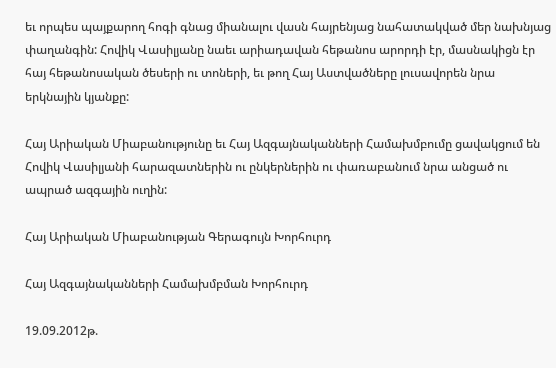եւ որպես պայքարող հոգի գնաց միանալու վասն հայրենյաց նահատակված մեր նախնյաց փաղանգին: Հովիկ Վասիլյանը նաեւ արիադավան հեթանոս արորդի էր, մասնակիցն էր հայ հեթանոսական ծեսերի ու տոների, եւ թող Հայ Աստվածները լուսավորեն նրա երկնային կյանքը:

Հայ Արիական Միաբանությունը եւ Հայ Ազգայնականների Համախմբումը ցավակցում են Հովիկ Վասիլյանի հարազատներին ու ընկերներին ու փառաբանում նրա անցած ու ապրած ազգային ուղին:

Հայ Արիական Միաբանության Գերագույն Խորհուրդ

Հայ Ազգայնականների Համախմբման Խորհուրդ

19.09.2012թ.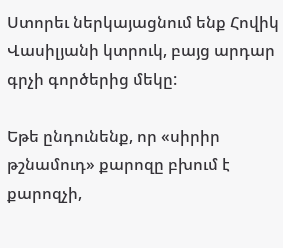Ստորեւ ներկայացնում ենք Հովիկ Վասիլյանի կտրուկ, բայց արդար գրչի գործերից մեկը:

Եթե ընդունենք, որ «սիրիր թշնամուդ» քարոզը բխում է քարոզչի,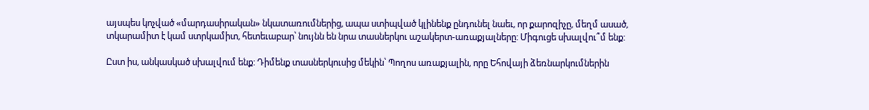այսպես կոչված «մարդասիրական» նկատառումներից, ապա ստիպված կլինենք ընդունել նաեւ, որ քարոզիչը, մեղմ ասած, տկարամիտ է կամ ստրկամիտ, հետեւաբար՝ նույնն են նրա տասներկու աշակերտ-առաքյալները: Միգուցե սխալվու՞մ ենք:

Ըստ իս, անկասկած սխալվում ենք: Դիմենք տասներկուսից մեկին՝ Պողոս առաքյալին, որը Եհովայի ձեռնարկումներին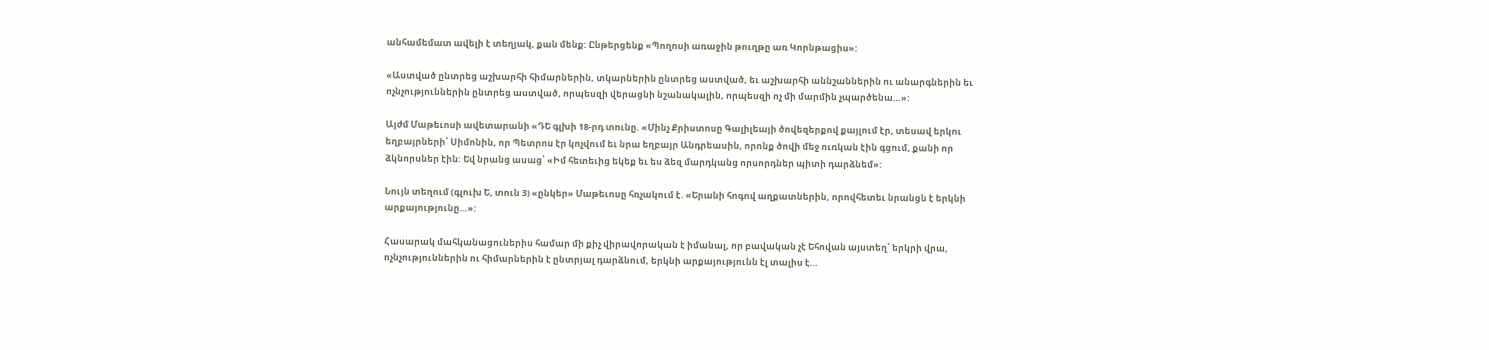անհամեմատ ավելի է տեղյակ, քան մենք: Ընթերցենք «Պողոսի առաջին թուղթը առ Կորնթացիս»:

«Աստված ընտրեց աշխարհի հիմարներին, տկարներին ընտրեց աստված, եւ աշխարհի աննշաններին ու անարգներին եւ ոչնչություններին ընտրեց աստված, որպեսզի վերացնի նշանակալին, որպեսզի ոչ մի մարմին չպարծենա…»:

Այժմ Մաթեւոսի ավետարանի «ԴԵ գլխի 18-րդ տունը. «Մինչ Քրիստոսը Գալիլեայի ծովեզերքով քայլում էր, տեսավ երկու եղբայրների՝ Սիմոնին, որ Պետրոս էր կոչվում եւ նրա եղբայր Անդրեասին, որոնք ծովի մեջ ուռկան էին գցում, քանի որ ձկնորսներ էին: Եվ նրանց ասաց՝ «Իմ հետեւից եկեք եւ ես ձեզ մարդկանց որսորդներ պիտի դարձնեմ»:

Նույն տեղում (գլուխ Ե, տուն 3) «ընկեր» Մաթեւոսը հռչակում է. «Երանի հոգով աղքատներին, որովհետեւ նրանցն է երկնի արքայությունը…»:

Հասարակ մահկանացուներիս համար մի քիչ վիրավորական է իմանալ, որ բավական չէ Եհովան այստեղ՝ երկրի վրա, ոչնչություններին ու հիմարներին է ընտրյալ դարձնում, երկնի արքայությունն էլ տալիս է…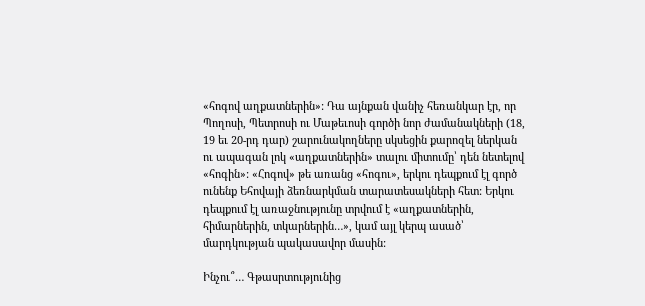«հոգով աղքատներին»: Դա այնքան վանիչ հեռանկար էր, որ Պողոսի, Պետրոսի ու Մաթեւոսի գործի նոր ժամանակների (18, 19 եւ 20-րդ դար) շարունակողները սկսեցին քարոզել ներկան ու ապագան լոկ «աղքատներին» տալու միտումը՝ դեն նետելով «հոգին»: «Հոգով» թե առանց «հոգու», երկու դեպքում էլ գործ ունենք Եհովայի ձեռնարկման տարատեսակների հետ: Երկու դեպքում էլ առաջնությունը տրվում է «աղքատներին, հիմարներին, տկարներին…», կամ այլ կերպ ասած՝ մարդկության պակասավոր մասին:

Ինչու՞… Գթասրտությունից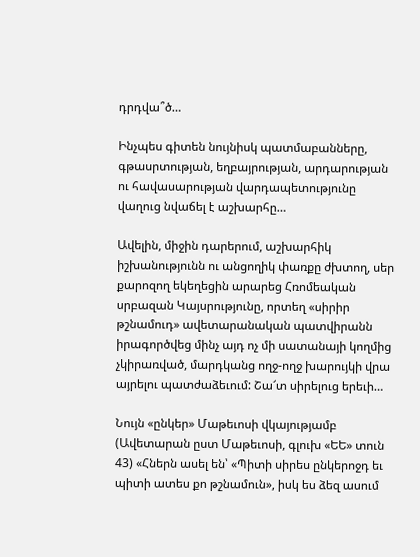դրդվա՞ծ…

Ինչպես գիտեն նույնիսկ պատմաբանները, գթասրտության, եղբայրության, արդարության ու հավասարության վարդապետությունը վաղուց նվաճել է աշխարհը…

Ավելին, միջին դարերում, աշխարհիկ իշխանությունն ու անցողիկ փառքը ժխտող, սեր քարոզող եկեղեցին արարեց Հռոմեական սրբազան Կայսրությունը, որտեղ «սիրիր թշնամուդ» ավետարանական պատվիրանն իրագործվեց մինչ այդ ոչ մի սատանայի կողմից չկիրառված, մարդկանց ողջ-ողջ խարույկի վրա այրելու պատժաձեւում: Շա՜տ սիրելուց երեւի…

Նույն «ընկեր» Մաթեւոսի վկայությամբ (Ավետարան ըստ Մաթեւոսի, գլուխ «ԵԵ» տուն 43) «Հներն ասել են՝ «Պիտի սիրես ընկերոջդ եւ պիտի ատես քո թշնամուն», իսկ ես ձեզ ասում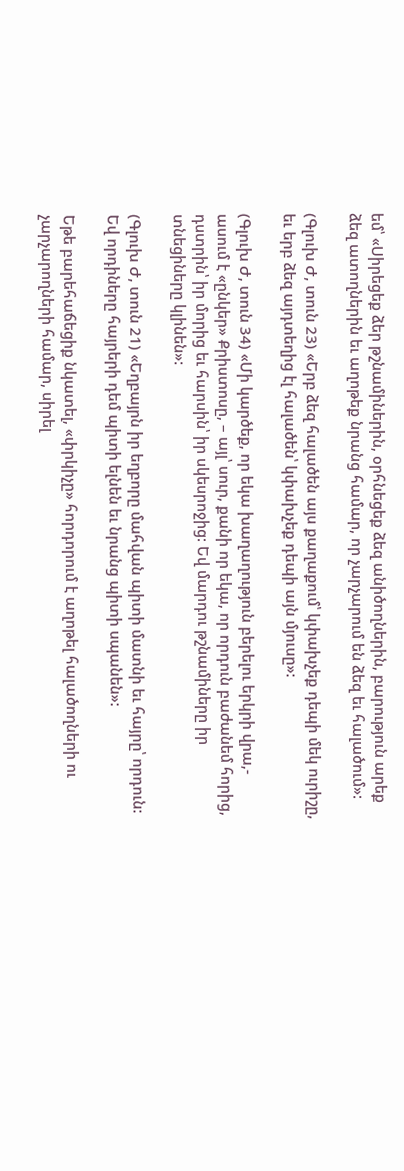եմ՝ «Սիրեցեք ձեր թշնամիներին, օրհնեցեք ձեզ անիծողներին, բարություն արեք ձեզ ատողներին եւ աղոթեք նրանց համար, որ չարչարում են ձեզ եւ հալածում»:

(Գլուխ Ժ, տուն 23) «Երբ ձեզ հալածեն այս քաղաքում՝ կփախչեք դեպի մեկ ուրիշը, եւ երբ ձեզ այդտեղից էլ հալածեն՝ կփախչեք դեպի այն մյուսը»:

(Գլուխ Ժ, տուն 34) «Մի կարծեք, որ եկա խաղաղություն բերելու երկրի վրա,- ասում է «ընկեր» Քրիստոսը, – այլ՝ սուր, քանի որ եկա, որ որդուն բաժանեմ հորից, դստրին՝ իր մորից եւ հարսին՝ իր սկեսրոջից: Եվ մարդու թշնամիները իր տնեցիները կլինեն»:

(Գլուխ Ժ, տուն 21) «Եղբայրն իր եղբորը մահվան պիտի մատնի եւ հայրը՝ որդուն: Եվ որդիները հայրերի դեմ պիտի ելնեն եւ նրանց պիտի սպանեն»:

Եթե բարեհաճեցիք նկատել, «փրկիչը» հորդորում է աղոթել հալածողների ու չարչարողների համար, սիրել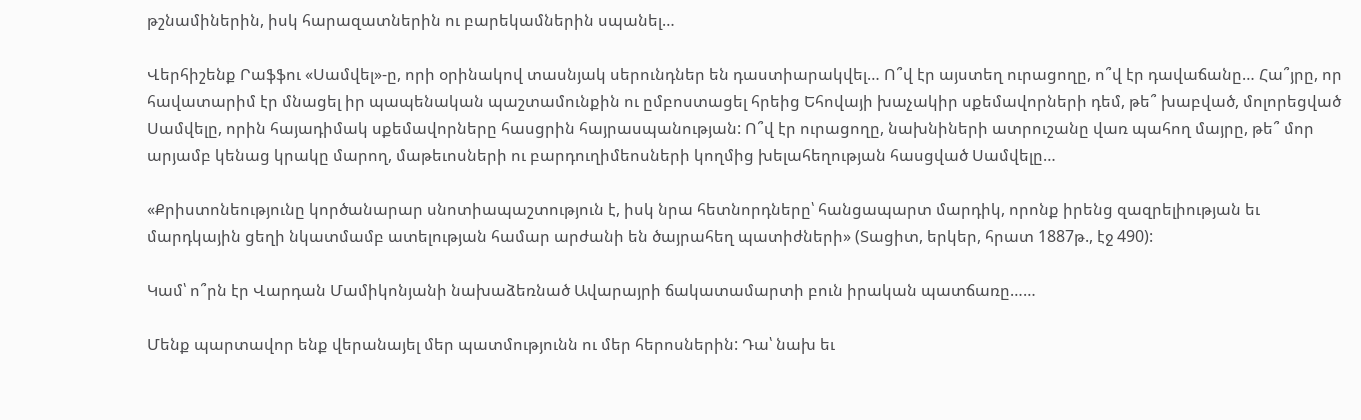թշնամիներին, իսկ հարազատներին ու բարեկամներին սպանել…

Վերհիշենք Րաֆֆու «Սամվել»-ը, որի օրինակով տասնյակ սերունդներ են դաստիարակվել… Ո՞վ էր այստեղ ուրացողը, ո՞վ էր դավաճանը… Հա՞յրը, որ հավատարիմ էր մնացել իր պապենական պաշտամունքին ու ըմբոստացել հրեից Եհովայի խաչակիր սքեմավորների դեմ, թե՞ խաբված, մոլորեցված Սամվելը, որին հայադիմակ սքեմավորները հասցրին հայրասպանության: Ո՞վ էր ուրացողը, նախնիների ատրուշանը վառ պահող մայրը, թե՞ մոր արյամբ կենաց կրակը մարող, մաթեւոսների ու բարդուղիմեոսների կողմից խելահեղության հասցված Սամվելը…

«Քրիստոնեությունը կործանարար սնոտիապաշտություն է, իսկ նրա հետնորդները՝ հանցապարտ մարդիկ, որոնք իրենց զազրելիության եւ մարդկային ցեղի նկատմամբ ատելության համար արժանի են ծայրահեղ պատիժների» (Տացիտ, երկեր, հրատ 1887թ., էջ 490):

Կամ՝ ո՞րն էր Վարդան Մամիկոնյանի նախաձեռնած Ավարայրի ճակատամարտի բուն իրական պատճառը……

Մենք պարտավոր ենք վերանայել մեր պատմությունն ու մեր հերոսներին: Դա՝ նախ եւ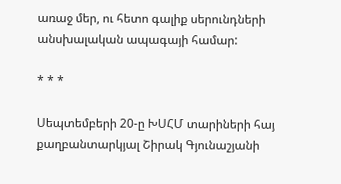առաջ մեր, ու հետո գալիք սերունդների անսխալական ապագայի համար:

* * *

Սեպտեմբերի 20-ը ԽՍՀՄ տարիների հայ քաղբանտարկյալ Շիրակ Գյունաշյանի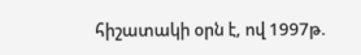հիշատակի օրն է, ով 1997թ.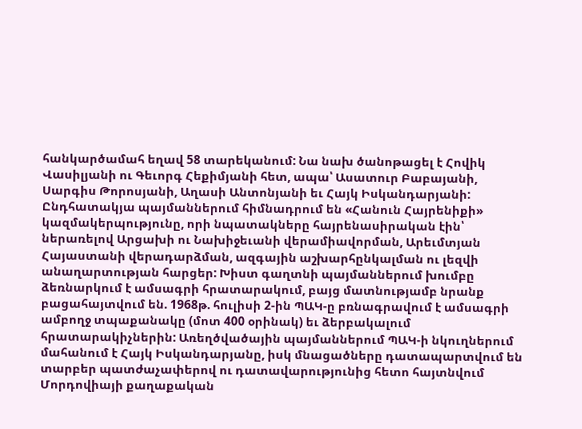հանկարծամահ եղավ 58 տարեկանում: Նա նախ ծանոթացել է Հովիկ Վասիլյանի ու Գեւորգ Հեքիմյանի հետ, ապա՝ Ասատուր Բաբայանի, Սարգիս Թորոսյանի, Աղասի Անտոնյանի եւ Հայկ Իսկանդարյանի: Ընդհատակյա պայմաններում հիմնադրում են «Հանուն Հայրենիքի» կազմակերպությունը, որի նպատակները հայրենասիրական էին՝ ներառելով Արցախի ու Նախիջեւանի վերամիավորման, Արեւմտյան Հայաստանի վերադարձման, ազգային աշխարհընկալման ու լեզվի անաղարտության հարցեր: Խիստ գաղտնի պայմաններում խումբը ձեռնարկում է ամսագրի հրատարակում, բայց մատնությամբ նրանք բացահայտվում են. 1968թ. հուլիսի 2-ին ՊԱԿ-ը բռնագրավում է ամսագրի ամբողջ տպաքանակը (մոտ 400 օրինակ) եւ ձերբակալում հրատարակիչներին: Առեղծվածային պայմաններում ՊԱԿ-ի նկուղներում մահանում է Հայկ Իսկանդարյանը, իսկ մնացածները դատապարտվում են տարբեր պատժաչափերով ու դատավարությունից հետո հայտնվում Մորդովիայի քաղաքական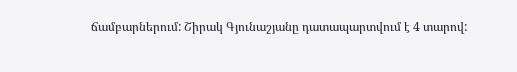ճամբարներում: Շիրակ Գյունաշյանը դատապարտվում է 4 տարով: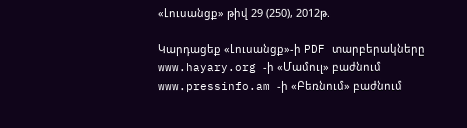«Լուսանցք» թիվ 29 (250), 2012թ.

Կարդացեք «Լուսանցք»-ի PDF տարբերակները www.hayary.org -ի «Մամուլ» բաժնում www.pressinfo.am -ի «Բեռնում» բաժնում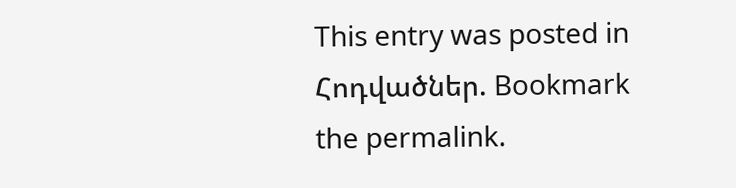This entry was posted in Հոդվածներ. Bookmark the permalink.